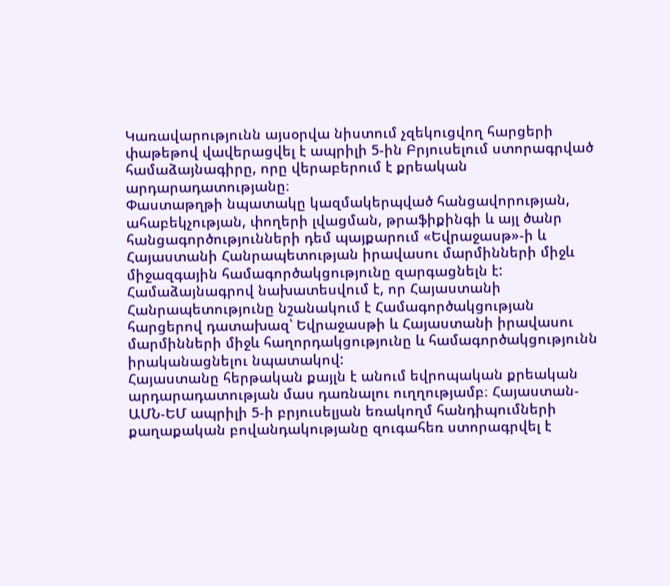Կառավարությունն այսօրվա նիստում չզեկուցվող հարցերի փաթեթով վավերացվել է ապրիլի 5-ին Բրյուսելում ստորագրված համաձայնագիրը, որը վերաբերում է քրեական արդարադատությանը։
Փաստաթղթի նպատակը կազմակերպված հանցավորության, ահաբեկչության, փողերի լվացման, թրաֆիքինգի և այլ ծանր հանցագործությունների դեմ պայքարում «Եվրաջասթ»-ի և Հայաստանի Հանրապետության իրավասու մարմինների միջև միջազգային համագործակցությունը զարգացնելն է: Համաձայնագրով նախատեսվում է, որ Հայաստանի Հանրապետությունը նշանակում է Համագործակցության հարցերով դատախազ՝ Եվրաջասթի և Հայաստանի իրավասու մարմինների միջև հաղորդակցությունը և համագործակցությունն իրականացնելու նպատակով:
Հայաստանը հերթական քայլն է անում եվրոպական քրեական արդարադատության մաս դառնալու ուղղությամբ։ Հայաստան-ԱՄՆ-ԵՄ ապրիլի 5-ի բրյուսելյան եռակողմ հանդիպումների քաղաքական բովանդակությանը զուգահեռ ստորագրվել է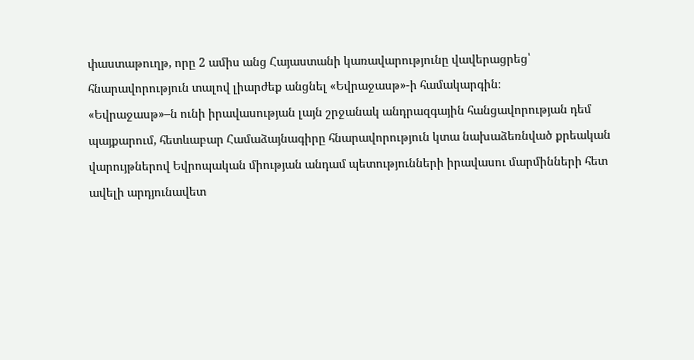փաստաթուղթ, որը 2 ամիս անց Հայաստանի կառավարությունը վավերացրեց՝ հնարավորություն տալով լիարժեք անցնել «Եվրաջասթ»-ի համակարգին։
«Եվրաջասթ»–ն ունի իրավասության լայն շրջանակ անդրազգային հանցավորության դեմ պայքարում, հետևաբար Համաձայնագիրը հնարավորություն կտա նախաձեռնված քրեական վարույթներով Եվրոպական միության անդամ պետությունների իրավասու մարմինների հետ ավելի արդյունավետ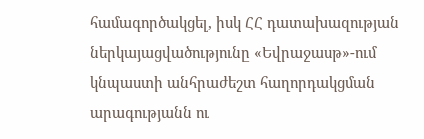համագործակցել, իսկ ՀՀ դատախազության ներկայացվածությունը «Եվրաջասթ»-ում կնպաստի անհրաժեշտ հաղորդակցման արագությանն ու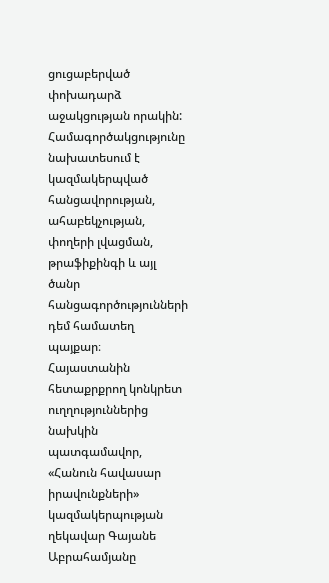ցուցաբերված փոխադարձ աջակցության որակին: Համագործակցությունը նախատեսում է կազմակերպված հանցավորության, ահաբեկչության, փողերի լվացման, թրաֆիքինգի և այլ ծանր հանցագործությունների դեմ համատեղ պայքար։
Հայաստանին հետաքրքրող կոնկրետ ուղղություններից նախկին պատգամավոր, «Հանուն հավասար իրավունքների» կազմակերպության ղեկավար Գայանե Աբրահամյանը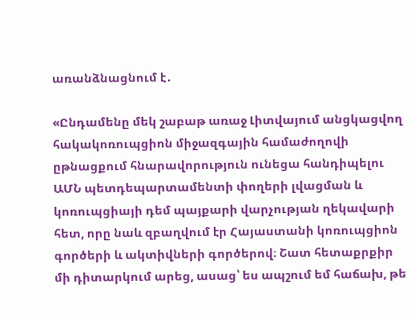առանձնացնում է․

«Ընդամենը մեկ շաբաթ առաջ Լիտվայում անցկացվող հակակոռուպցիոն միջազգային համաժողովի ըթնացքում հնարավորություն ունեցա հանդիպելու ԱՄՆ պետդեպարտամենտի փողերի լվացման և կոռուպցիայի դեմ պայքարի վարչության ղեկավարի հետ, որը նաև զբաղվում էր Հայաստանի կոռուպցիոն գործերի և ակտիվների գործերով։ Շատ հետաքրքիր մի դիտարկում արեց, ասաց՝ ես ապշում եմ հաճախ, թե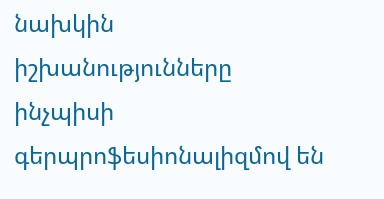նախկին իշխանությունները ինչպիսի գերպրոֆեսիոնալիզմով են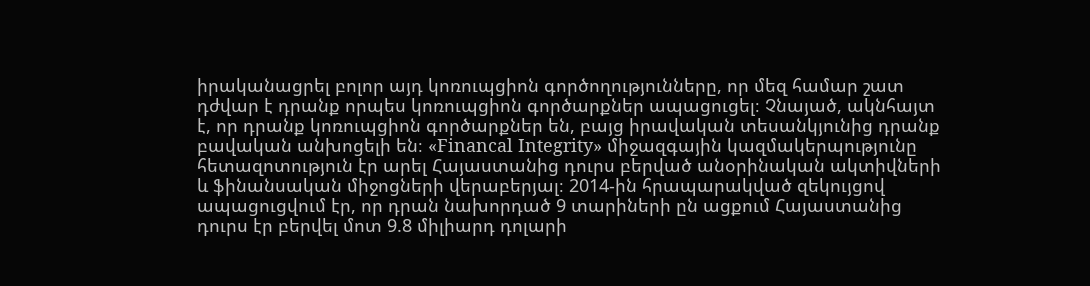իրականացրել բոլոր այդ կոռուպցիոն գործողությունները, որ մեզ համար շատ դժվար է դրանք որպես կոռուպցիոն գործարքներ ապացուցել։ Չնայած, ակնհայտ է, որ դրանք կոռուպցիոն գործարքներ են, բայց իրավական տեսանկյունից դրանք բավական անխոցելի են։ «Financal Integrity» միջազգային կազմակերպությունը հետազոտություն էր արել Հայաստանից դուրս բերված անօրինական ակտիվների և ֆինանսական միջոցների վերաբերյալ։ 2014-ին հրապարակված զեկույցով ապացուցվում էր, որ դրան նախորդած 9 տարիների ըն ացքում Հայաստանից դուրս էր բերվել մոտ 9.8 միլիարդ դոլարի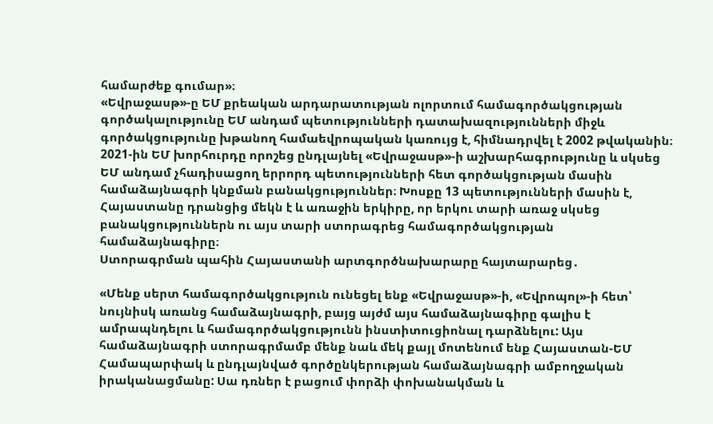համարժեք գումար»։
«Եվրաջասթ»-ը ԵՄ քրեական արդարատության ոլորտում համագործակցության գործակալությունը ԵՄ անդամ պետությունների դատախազությունների միջև գործակցությունը խթանող համաեվրոպական կառույց է, հիմնադրվել է 2002 թվականին։
2021-ին ԵՄ խորհուրդը որոշեց ընդլայնել «Եվրաջասթ»-ի աշխարհագրությունը և սկսեց ԵՄ անդամ չհադիսացող երրորդ պետությունների հետ գործակցության մասին համաձայնագրի կնքման բանակցություններ։ Խոսքը 13 պետությունների մասին է, Հայաստանը դրանցից մեկն է և առաջին երկիրը, որ երկու տարի առաջ սկսեց բանակցություններն ու այս տարի ստորագրեց համագործակցության համաձայնագիրը։
Ստորագրման պահին Հայաստանի արտգործնախարարը հայտարարեց․

«Մենք սերտ համագործակցություն ունեցել ենք «Եվրաջասթ»-ի, «Եվրոպոլ»-ի հետ՝ նույնիսկ առանց համաձայնագրի, բայց այժմ այս համաձայնագիրը գալիս է ամրապնդելու և համագործակցությունն ինստիտուցիոնալ դարձնելու: Այս համաձայնագրի ստորագրմամբ մենք նաև մեկ քայլ մոտենում ենք Հայաստան-ԵՄ Համապարփակ և ընդլայնված գործընկերության համաձայնագրի ամբողջական իրականացմանը: Սա դռներ է բացում փորձի փոխանակման և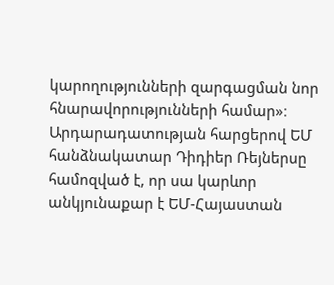կարողությունների զարգացման նոր հնարավորությունների համար»։
Արդարադատության հարցերով ԵՄ հանձնակատար Դիդիեր Ռեյներսը համոզված է, որ սա կարևոր անկյունաքար է ԵՄ-Հայաստան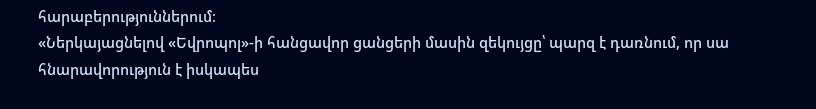հարաբերություններում։
«Ներկայացնելով «Եվրոպոլ»-ի հանցավոր ցանցերի մասին զեկույցը՝ պարզ է դառնում, որ սա հնարավորություն է իսկապես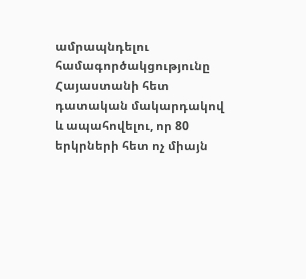ամրապնդելու համագործակցությունը Հայաստանի հետ դատական մակարդակով և ապահովելու, որ 80 երկրների հետ ոչ միայն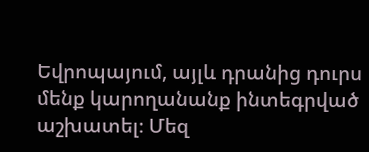Եվրոպայում, այլև դրանից դուրս մենք կարողանանք ինտեգրված աշխատել։ Մեզ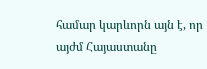համար կարևորն այն է, որ այժմ Հայաստանը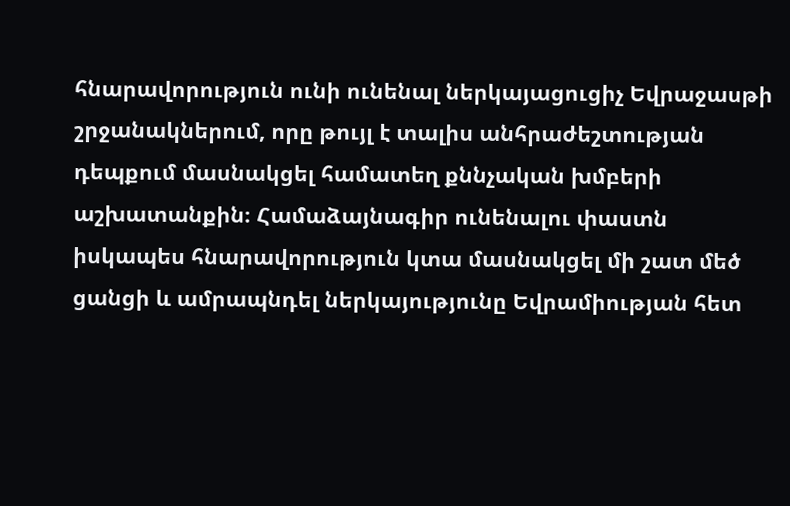հնարավորություն ունի ունենալ ներկայացուցիչ Եվրաջասթի շրջանակներում, որը թույլ է տալիս անհրաժեշտության դեպքում մասնակցել համատեղ քննչական խմբերի աշխատանքին։ Համաձայնագիր ունենալու փաստն իսկապես հնարավորություն կտա մասնակցել մի շատ մեծ ցանցի և ամրապնդել ներկայությունը Եվրամիության հետ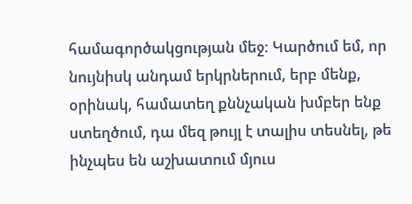համագործակցության մեջ։ Կարծում եմ, որ նույնիսկ անդամ երկրներում, երբ մենք, օրինակ, համատեղ քննչական խմբեր ենք ստեղծում, դա մեզ թույլ է տալիս տեսնել, թե ինչպես են աշխատում մյուս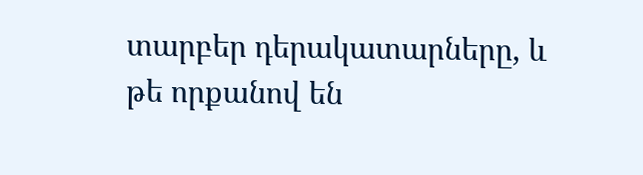տարբեր դերակատարները, և թե որքանով են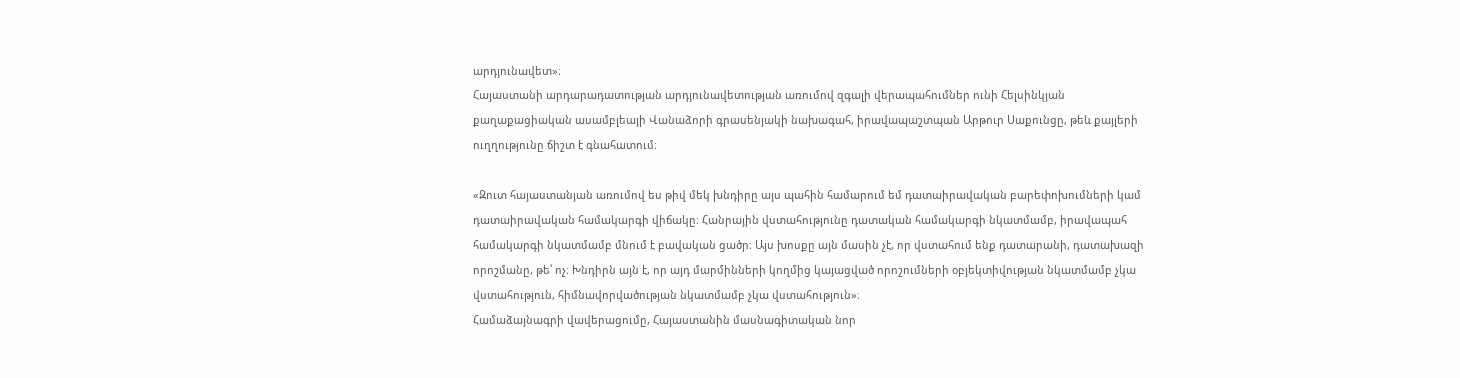արդյունավետ»։
Հայաստանի արդարադատության արդյունավետության առումով զգալի վերապահումներ ունի Հելսինկյան քաղաքացիական ասամբլեայի Վանաձորի գրասենյակի նախագահ, իրավապաշտպան Արթուր Սաքունցը, թեև քայլերի ուղղությունը ճիշտ է գնահատում։

«Զուտ հայաստանյան առումով ես թիվ մեկ խնդիրը այս պահին համարում եմ դատաիրավական բարեփոխումների կամ դատաիրավական համակարգի վիճակը։ Հանրային վստահությունը դատական համակարգի նկատմամբ, իրավապահ համակարգի նկատմամբ մնում է բավական ցածր։ Այս խոսքը այն մասին չէ, որ վստահում ենք դատարանի, դատախազի որոշմանը, թե՝ ոչ։ Խնդիրն այն է, որ այդ մարմինների կողմից կայացված որոշումների օբյեկտիվության նկատմամբ չկա վստահություն, հիմնավորվածության նկատմամբ չկա վստահություն»։
Համաձայնագրի վավերացումը, Հայաստանին մասնագիտական նոր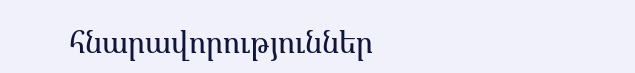հնարավորություններ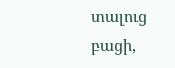տալուց բացի,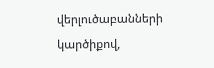վերլուծաբանների կարծիքով,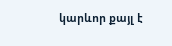կարևոր քայլ է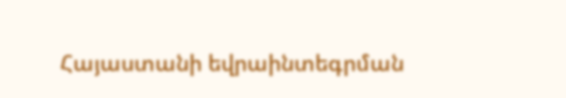Հայաստանի եվրաինտեգրման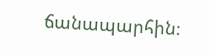ճանապարհին։